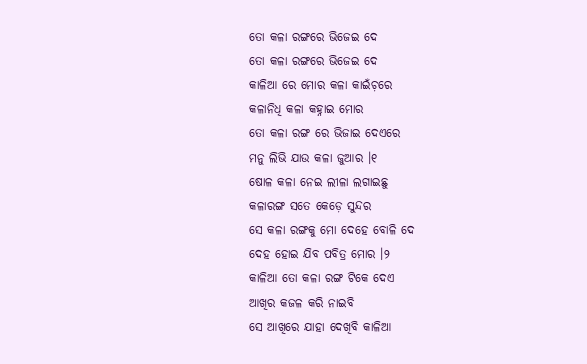ତୋ କଳା ରଙ୍ଗରେ ଭିଜେଇ ଦେ
ତୋ କଳା ରଙ୍ଗରେ ଭିଜେଇ ଦେ
କାଳିଆ ରେ ମୋର କଳା କାଇଁଚ଼ରେ
କଳାନିଧି କଳା କହ୍ନାଇ ମୋର
ତୋ କଳା ରଙ୍ଗ ରେ ଭିଜାଇ ଦେଏରେ
ମନୁ ଲିଭି ଯାଉ କଳା ଜୁଆର ।୧
ଷୋଳ କଳା ନେଇ ଲୀଳା ଲଗାଇଛୁ
କଳାରଙ୍ଗ ସତେ କେଡ଼େ ସୁନ୍ଦର
ସେ କଳା ରଙ୍ଗକୁ ମୋ ଦେହେ ବୋଳି ଦେ
ଦେହ ହୋଇ ଯିବ ପବିତ୍ର ମୋର ।୨
କାଳିଆ ତୋ କଳା ରଙ୍ଗ ଟିକେ ଦେଏ
ଆଖିର କଜଳ କରି ନାଇବି
ସେ ଆଖିରେ ଯାହା ଦେଖିବି କାଳିଆ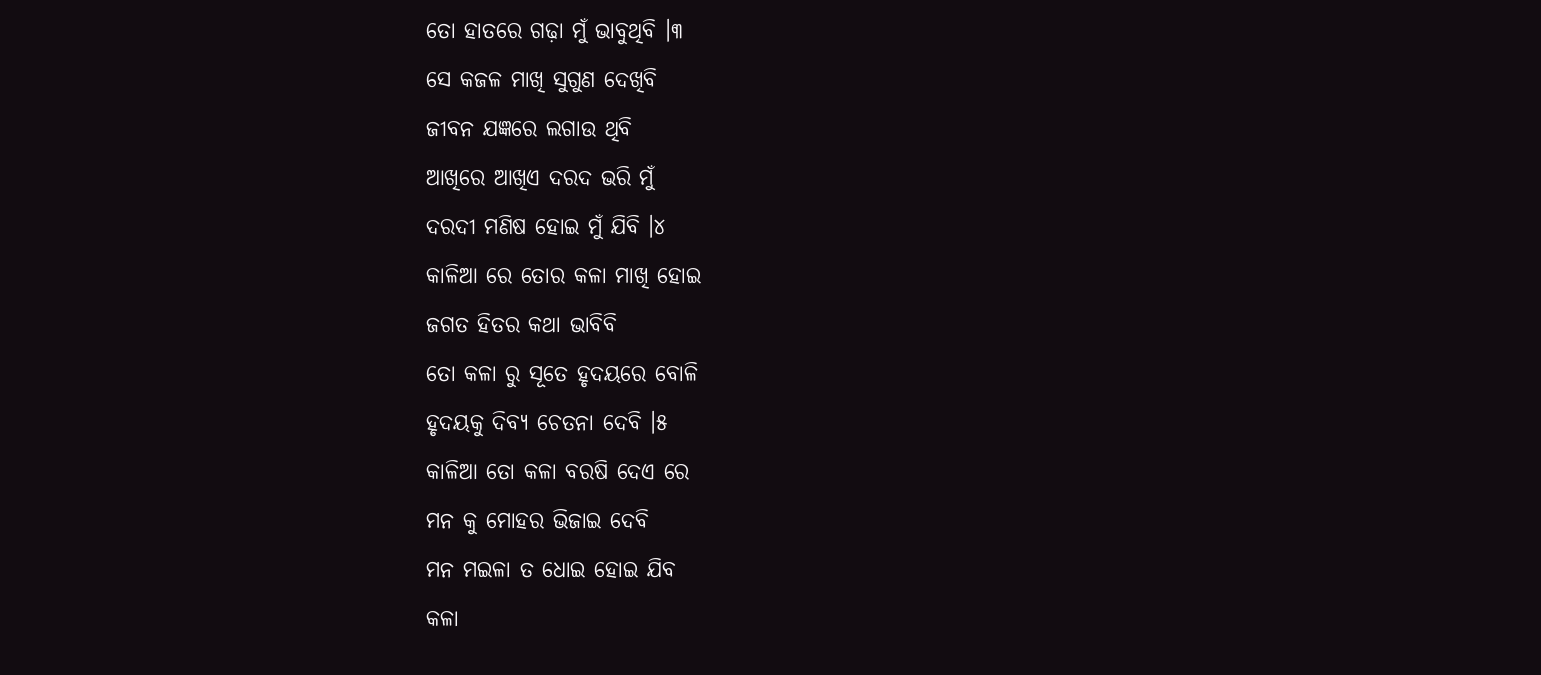ତୋ ହାତରେ ଗଢ଼ା ମୁଁ ଭାବୁଥିବି ।୩
ସେ କଜଳ ମାଖି ସୁଗୁଣ ଦେଖିବି
ଜୀବନ ଯଜ୍ଞରେ ଲଗାଉ ଥିବି
ଆଖିରେ ଆଖିଏ ଦରଦ ଭରି ମୁଁ
ଦରଦୀ ମଣିଷ ହୋଇ ମୁଁ ଯିବି ।୪
କାଳିଆ ରେ ତୋର କଳା ମାଖି ହୋଇ
ଜଗତ ହିତର କଥା ଭାବିବି
ତୋ କଳା ରୁ ସୂତେ ହୃଦୟରେ ବୋଳି
ହୃଦୟକୁ ଦିବ୍ୟ ଚେତନା ଦେବି ।୫
କାଳିଆ ତୋ କଳା ବରଷି ଦେଏ ରେ
ମନ କୁ ମୋହର ଭିଜାଇ ଦେବି
ମନ ମଇଳା ତ ଧୋଇ ହୋଇ ଯିବ
କଳା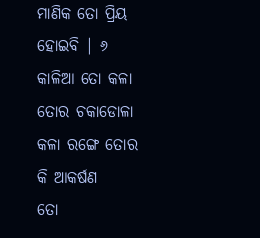ମାଣିକ ତୋ ପ୍ରିୟ ହୋଇବି | ୬
କାଳିଆ ତୋ କଳା ତୋର ଚକାଡୋଳା
କଳା ରଙ୍ଗେ ତୋର କି ଆକର୍ଷଣ
ତୋ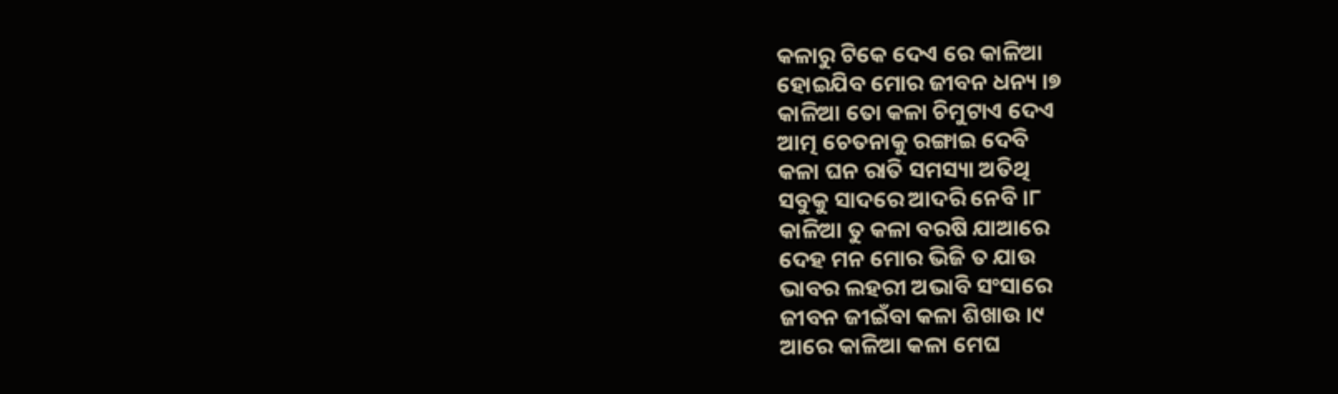କଳାରୁ ଟିକେ ଦେଏ ରେ କାଳିଆ
ହୋଇଯିବ ମୋର ଜୀବନ ଧନ୍ୟ ।୭
କାଳିଆ ତୋ କଳା ଚିମୁଟାଏ ଦେଏ
ଆତ୍ମ ଚେତନାକୁ ରଙ୍ଗାଇ ଦେବି
କଳା ଘନ ରାତି ସମସ୍ୟା ଅତିଥି
ସବୁକୁ ସାଦରେ ଆଦରି ନେବି ।୮
କାଳିଆ ତୁ କଳା ବରଷି ଯାଆରେ
ଦେହ ମନ ମୋର ଭିଜି ତ ଯାଉ
ଭାବର ଲହରୀ ଅଭାବି ସଂସାରେ
ଜୀବନ ଜୀଇଁବା କଳା ଶିଖାଉ ।୯
ଆରେ କାଳିଆ କଳା ମେଘ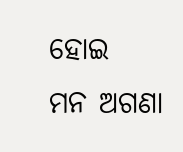ହୋଇ
ମନ ଅଗଣା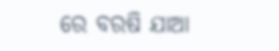ରେ ବରଷି ଯାଆ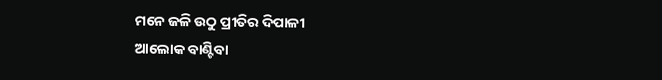ମନେ ଜଳି ଉଠୁ ପ୍ରୀତିର ଦିପାଳୀ
ଆଲୋକ ବାଣ୍ଟିବା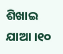ଶିଖାଇ ଯାଆ ।୧୦